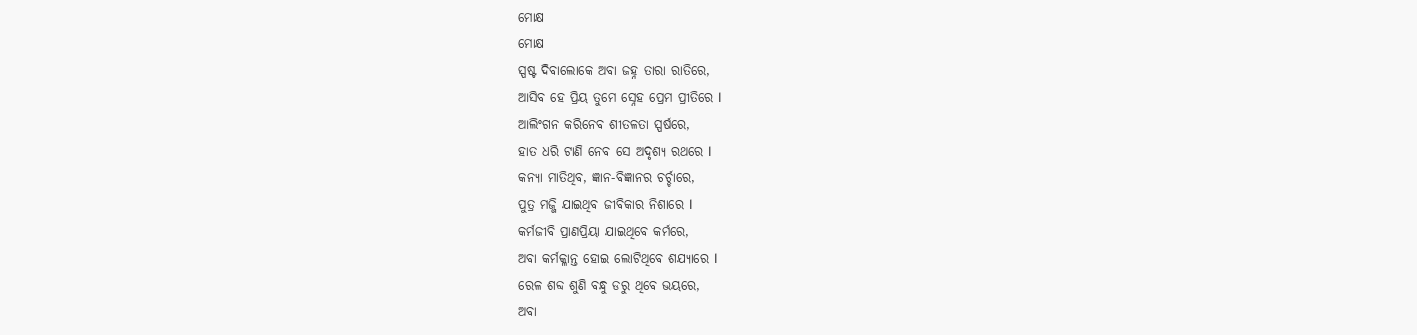ମୋକ୍ଷ
ମୋକ୍ଷ
ସ୍ପଷ୍ଟ ଦିବାଲୋକେ ଅବା ଜହ୍ନ ତାରା ରାତିରେ,
ଆସିବ ହେ ପ୍ରିୟ ତୁମେ ସ୍ନେହ ପ୍ରେମ ପ୍ରୀତିରେ l
ଆଲିଂଗନ କରିନେବ ଶୀତଳତା ସ୍ପର୍ଷରେ,
ହାତ ଧରି ଟାଣି ନେବ ସେ ଅଦୃଶ୍ୟ ରଥରେ l
କନ୍ୟା ମାତିଥିବ, ଜ୍ଞାନ-ବିଜ୍ଞାନର ଚର୍ଚ୍ଚାରେ,
ପୁତ୍ର ମଜ୍ଜି ଯାଇଥିବ ଜୀବିକାର ନିଶାରେ l
କର୍ମଜୀବି ପ୍ରାଣପ୍ରିୟା ଯାଇଥିବେ କର୍ମରେ,
ଅବା କର୍ମକ୍ଳାନ୍ତ ହୋଇ ଲୋଟିଥିବେ ଶଯ୍ୟାରେ l
ରେଳ ଶବ୍ଦ ଶୁଣି ବନ୍ଧୁ ଡରୁ ଥିବେ ଭୟରେ,
ଅବା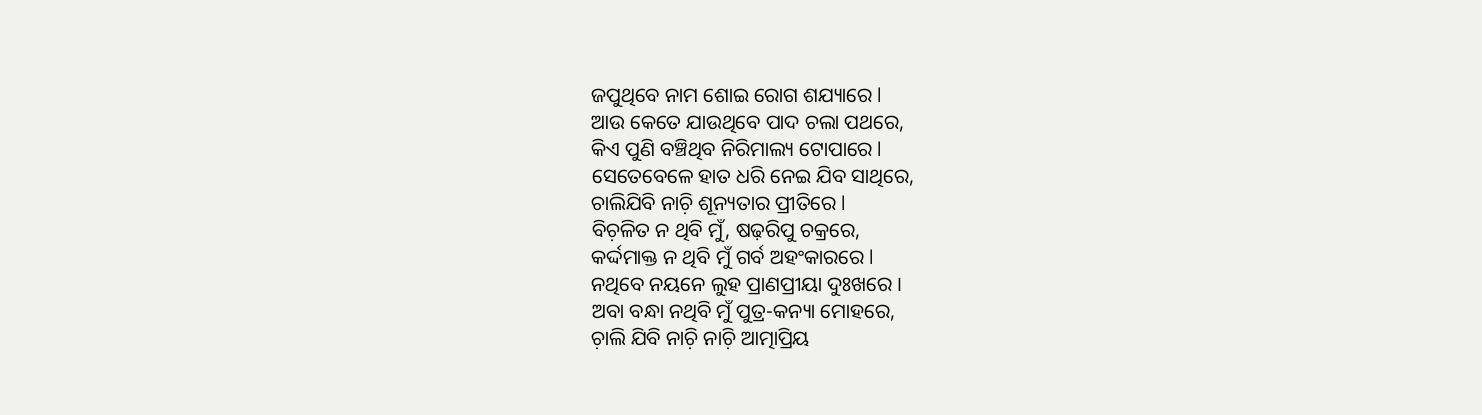ଜପୁଥିବେ ନାମ ଶୋଇ ରୋଗ ଶଯ୍ୟାରେ l
ଆଉ କେତେ ଯାଉଥିବେ ପାଦ ଚଲା ପଥରେ,
କିଏ ପୁଣି ବଞ୍ଚିଥିବ ନିରିମାଲ୍ୟ ଟୋପାରେ l
ସେତେବେଳେ ହାତ ଧରି ନେଇ ଯିବ ସାଥିରେ,
ଚାଲିଯିବି ନାଚ଼ି ଶୂନ୍ୟତାର ପ୍ରୀତିରେ l
ବିଚ଼ଳିତ ନ ଥିବି ମୁଁ, ଷଢ଼ରିପୁ ଚକ୍ରରେ,
କର୍ଦ୍ଦମାକ୍ତ ନ ଥିବି ମୁଁ ଗର୍ବ ଅହଂକାରରେ l
ନଥିବେ ନୟନେ ଲୁହ ପ୍ରାଣପ୍ରୀୟା ଦୁଃଖରେ ।
ଅବା ବନ୍ଧା ନଥିବି ମୁଁ ପୁତ୍ର-କନ୍ୟା ମୋହରେ,
ଚ଼ାଲି ଯିବି ନାଚ଼ି ନାଚ଼ି ଆତ୍ମାପ୍ରିୟ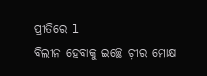ପ୍ରୀତିରେ l
ବିଲୀନ ହେବାକୁ ଇଚ୍ଛେ ଚ଼ୀର ମୋକ୍ଷ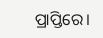ପ୍ରାପ୍ତିରେ।